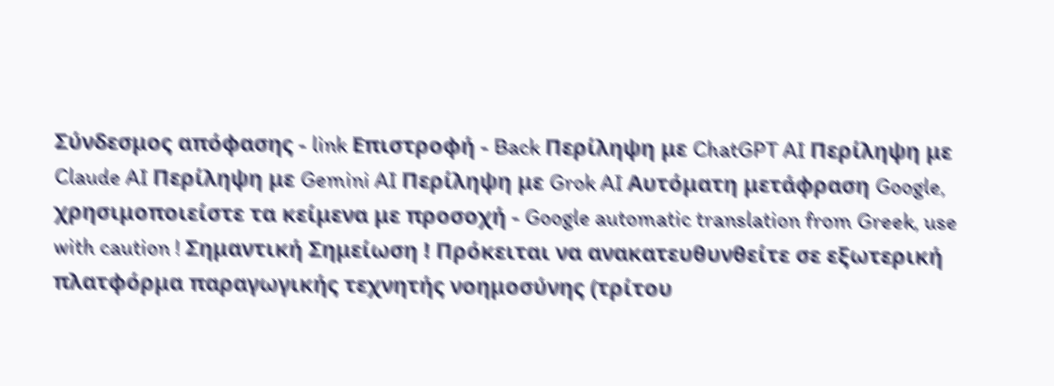Σύνδεσμος απόφασης - link Επιστροφή - Back Περίληψη με ChatGPT AI Περίληψη με Claude AI Περίληψη με Gemini AI Περίληψη με Grok AI Αυτόματη μετάφραση Google, χρησιμοποιείστε τα κείμενα με προσοχή - Google automatic translation from Greek, use with caution ! Σημαντική Σημείωση ! Πρόκειται να ανακατευθυνθείτε σε εξωτερική πλατφόρμα παραγωγικής τεχνητής νοημοσύνης (τρίτου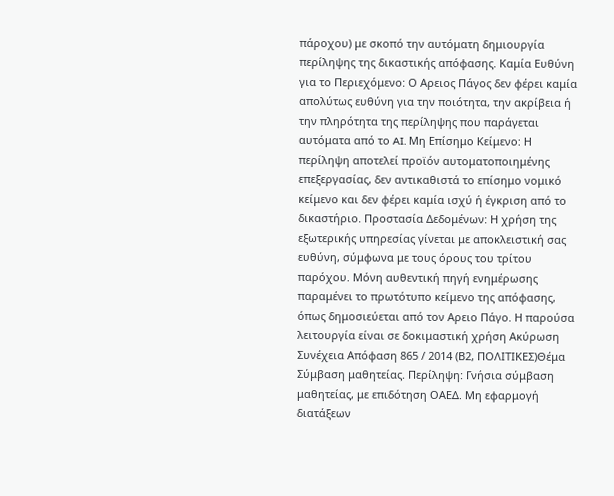πάροχου) με σκοπό την αυτόματη δημιουργία περίληψης της δικαστικής απόφασης. Καμία Ευθύνη για το Περιεχόμενο: Ο Αρειος Πάγος δεν φέρει καμία απολύτως ευθύνη για την ποιότητα, την ακρίβεια ή την πληρότητα της περίληψης που παράγεται αυτόματα από το AI. Μη Επίσημο Κείμενο: Η περίληψη αποτελεί προϊόν αυτοματοποιημένης επεξεργασίας, δεν αντικαθιστά το επίσημο νομικό κείμενο και δεν φέρει καμία ισχύ ή έγκριση από το δικαστήριο. Προστασία Δεδομένων: Η χρήση της εξωτερικής υπηρεσίας γίνεται με αποκλειστική σας ευθύνη, σύμφωνα με τους όρους του τρίτου παρόχου. Μόνη αυθεντική πηγή ενημέρωσης παραμένει το πρωτότυπο κείμενο της απόφασης, όπως δημοσιεύεται από τον Αρειο Πάγο. Η παρούσα λειτουργία είναι σε δοκιμαστική χρήση Ακύρωση Συνέχεια Απόφαση 865 / 2014 (Β2, ΠΟΛΙΤΙΚΕΣ)Θέμα Σύμβαση μαθητείας. Περίληψη: Γνήσια σύμβαση μαθητείας, με επιδότηση ΟΑΕΔ. Μη εφαρμογή διατάξεων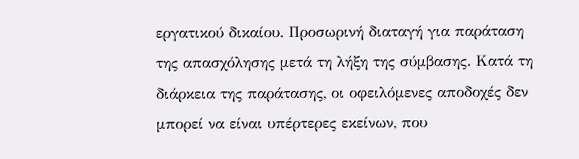εργατικού δικαίου. Προσωρινή διαταγή για παράταση της απασχόλησης μετά τη λήξη της σύμβασης. Κατά τη διάρκεια της παράτασης, οι οφειλόμενες αποδοχές δεν μπορεί να είναι υπέρτερες εκείνων, που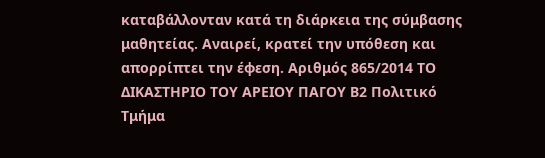καταβάλλονταν κατά τη διάρκεια της σύμβασης μαθητείας. Αναιρεί, κρατεί την υπόθεση και απορρίπτει την έφεση. Αριθμός 865/2014 ΤΟ ΔΙΚΑΣΤΗΡΙΟ ΤΟΥ ΑΡΕΙΟΥ ΠΑΓΟΥ Β2 Πολιτικό Τμήμα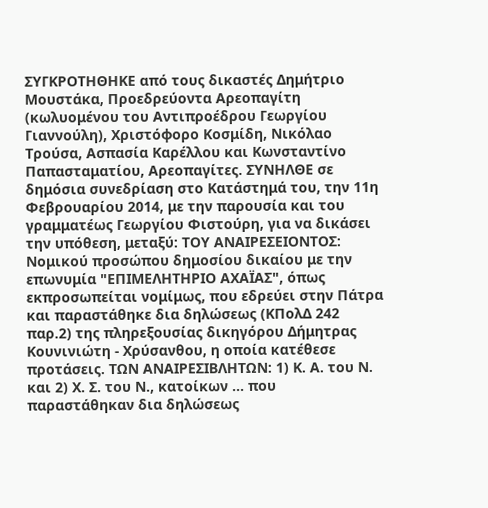ΣΥΓΚΡΟΤΗΘΗΚΕ από τους δικαστές Δημήτριο Μουστάκα, Προεδρεύοντα Αρεοπαγίτη (κωλυομένου του Αντιπροέδρου Γεωργίου Γιαννούλη), Χριστόφορο Κοσμίδη, Νικόλαο Τρούσα, Ασπασία Καρέλλου και Κωνσταντίνο Παπασταματίου, Αρεοπαγίτες. ΣΥΝΗΛΘΕ σε δημόσια συνεδρίαση στο Κατάστημά του, την 11η Φεβρουαρίου 2014, με την παρουσία και του γραμματέως Γεωργίου Φιστούρη, για να δικάσει την υπόθεση, μεταξύ: ΤΟΥ ΑΝΑΙΡΕΣΕΙΟΝΤΟΣ: Νομικού προσώπου δημοσίου δικαίου με την επωνυμία "ΕΠΙΜΕΛΗΤΗΡΙΟ ΑΧΑΪΑΣ", όπως εκπροσωπείται νομίμως, που εδρεύει στην Πάτρα και παραστάθηκε δια δηλώσεως (ΚΠολΔ 242 παρ.2) της πληρεξουσίας δικηγόρου Δήμητρας Κουνινιώτη - Χρύσανθου, η οποία κατέθεσε προτάσεις. ΤΩΝ ΑΝΑΙΡΕΣΙΒΛΗΤΩΝ: 1) Κ. Α. του Ν. και 2) Χ. Σ. του Ν., κατοίκων ... που παραστάθηκαν δια δηλώσεως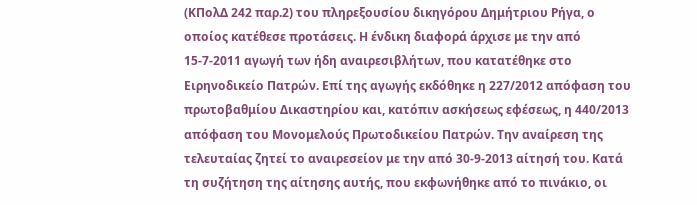(ΚΠολΔ 242 παρ.2) του πληρεξουσίου δικηγόρου Δημήτριου Ρήγα, ο οποίος κατέθεσε προτάσεις. Η ένδικη διαφορά άρχισε με την από 15-7-2011 αγωγή των ήδη αναιρεσιβλήτων, που κατατέθηκε στο Ειρηνοδικείο Πατρών. Επί της αγωγής εκδόθηκε η 227/2012 απόφαση του πρωτοβαθμίου Δικαστηρίου και, κατόπιν ασκήσεως εφέσεως, η 440/2013 απόφαση του Μονομελούς Πρωτοδικείου Πατρών. Την αναίρεση της τελευταίας ζητεί το αναιρεσείον με την από 30-9-2013 αίτησή του. Κατά τη συζήτηση της αίτησης αυτής, που εκφωνήθηκε από το πινάκιο, οι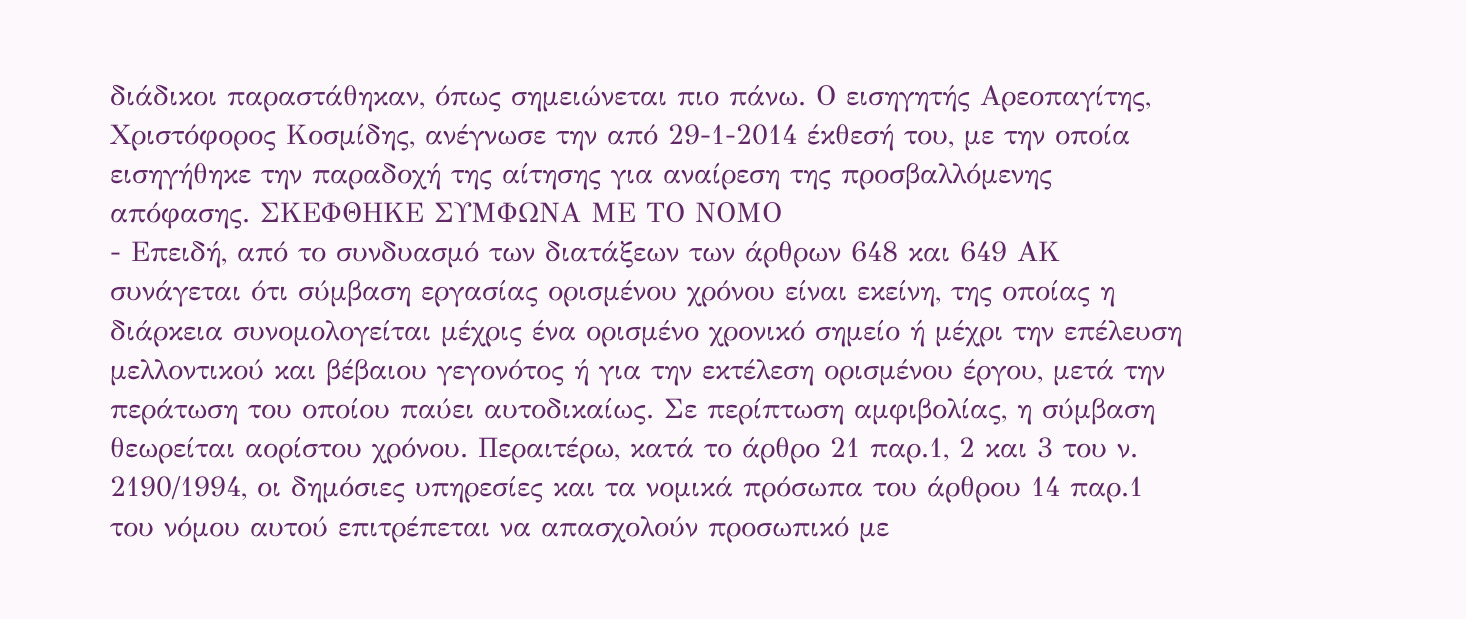διάδικοι παραστάθηκαν, όπως σημειώνεται πιο πάνω. Ο εισηγητής Αρεοπαγίτης, Χριστόφορος Κοσμίδης, ανέγνωσε την από 29-1-2014 έκθεσή του, με την οποία εισηγήθηκε την παραδοχή της αίτησης για αναίρεση της προσβαλλόμενης απόφασης. ΣΚΕΦΘΗΚΕ ΣΥΜΦΩΝΑ ΜΕ ΤΟ ΝΟΜΟ
- Επειδή, από το συνδυασμό των διατάξεων των άρθρων 648 και 649 ΑΚ συνάγεται ότι σύμβαση εργασίας ορισμένου χρόνου είναι εκείνη, της οποίας η διάρκεια συνομολογείται μέχρις ένα ορισμένο χρονικό σημείο ή μέχρι την επέλευση μελλοντικού και βέβαιου γεγονότος ή για την εκτέλεση ορισμένου έργου, μετά την περάτωση του οποίου παύει αυτοδικαίως. Σε περίπτωση αμφιβολίας, η σύμβαση θεωρείται αορίστου χρόνου. Περαιτέρω, κατά το άρθρο 21 παρ.1, 2 και 3 του ν. 2190/1994, οι δημόσιες υπηρεσίες και τα νομικά πρόσωπα του άρθρου 14 παρ.1 του νόμου αυτού επιτρέπεται να απασχολούν προσωπικό με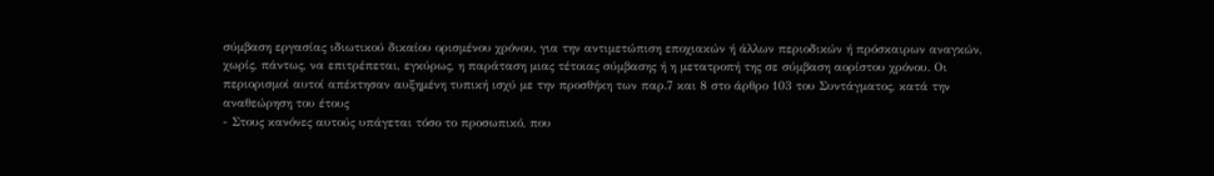σύμβαση εργασίας ιδιωτικού δικαίου ορισμένου χρόνου, για την αντιμετώπιση εποχιακών ή άλλων περιοδικών ή πρόσκαιρων αναγκών, χωρίς, πάντως, να επιτρέπεται, εγκύρως, η παράταση μιας τέτοιας σύμβασης ή η μετατροπή της σε σύμβαση αορίστου χρόνου. Οι περιορισμοί αυτοί απέκτησαν αυξημένη τυπική ισχύ με την προσθήκη των παρ.7 και 8 στο άρθρο 103 του Συντάγματος, κατά την αναθεώρηση του έτους
- Στους κανόνες αυτούς υπάγεται τόσο το προσωπικό, που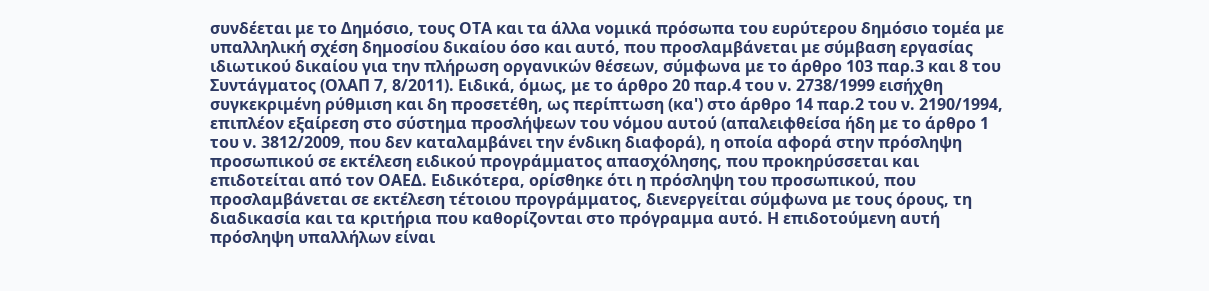συνδέεται με το Δημόσιο, τους ΟΤΑ και τα άλλα νομικά πρόσωπα του ευρύτερου δημόσιο τομέα με υπαλληλική σχέση δημοσίου δικαίου όσο και αυτό, που προσλαμβάνεται με σύμβαση εργασίας ιδιωτικού δικαίου για την πλήρωση οργανικών θέσεων, σύμφωνα με το άρθρο 103 παρ.3 και 8 του Συντάγματος (ΟλΑΠ 7, 8/2011). Ειδικά, όμως, με το άρθρο 20 παρ.4 του ν. 2738/1999 εισήχθη συγκεκριμένη ρύθμιση και δη προσετέθη, ως περίπτωση (κα') στο άρθρο 14 παρ.2 του ν. 2190/1994, επιπλέον εξαίρεση στο σύστημα προσλήψεων του νόμου αυτού (απαλειφθείσα ήδη με το άρθρο 1 του ν. 3812/2009, που δεν καταλαμβάνει την ένδικη διαφορά), η οποία αφορά στην πρόσληψη προσωπικού σε εκτέλεση ειδικού προγράμματος απασχόλησης, που προκηρύσσεται και επιδοτείται από τον ΟΑΕΔ. Ειδικότερα, ορίσθηκε ότι η πρόσληψη του προσωπικού, που προσλαμβάνεται σε εκτέλεση τέτοιου προγράμματος, διενεργείται σύμφωνα με τους όρους, τη διαδικασία και τα κριτήρια που καθορίζονται στο πρόγραμμα αυτό. Η επιδοτούμενη αυτή πρόσληψη υπαλλήλων είναι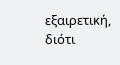εξαιρετική, διότι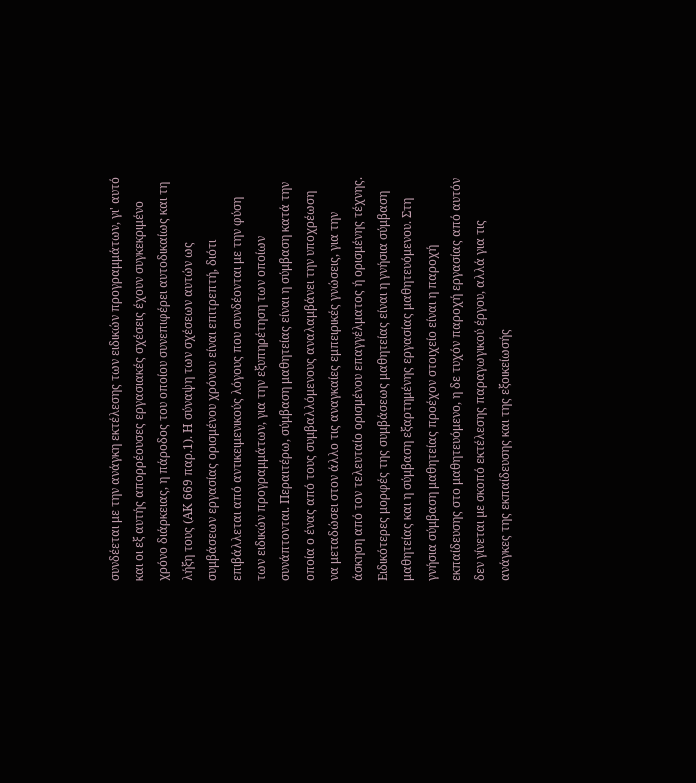συνδέεται με την ανάγκη εκτέλεσης των ειδικών προγραμμάτων, γι' αυτό και οι εξ αυτής απορρέουσες εργασιακές σχέσεις έχουν συγκεκριμένο χρόνο διάρκειας, η πάροδος του οποίου συνεπιφέρει αυτοδικαίως και τη λήξη τους (ΑΚ 669 παρ.1). Η σύναψη των σχέσεων αυτών ως συμβάσεων εργασίας ορισμένου χρόνου είναι επιτρεπτή, διότι επιβάλλεται από αντικειμενικούς λόγους που συνδέονται με την φύση των ειδικών προγραμμάτων, για την εξυπηρέτηση των οποίων συνάπτονται. Περαιτέρω, σύμβαση μαθητείας είναι η σύμβαση κατά την οποία ο ένας από τους συμβαλλόμενους αναλαμβάνει την υποχρέωση να μεταδώσει στον άλλο τις αναγκαίες εμπειρικές γνώσεις, για την άσκηση από τον τελευταίο ορισμένου επαγγέλματος ή ορισμένης τέχνης. Ειδικότερες μορφές της συμβάσεως μαθητείας είναι η γνήσια σύμβαση μαθητείας και η σύμβαση εξαρτημένης εργασίας μαθητευόμενου. Στη γνήσια σύμβαση μαθητείας προέχον στοιχείο είναι η παροχή εκπαίδευσης στο μαθητευόμενο, η δε τυχόν παροχή εργασίας από αυτόν δεν γίνεται µε σκοπό εκτέλεσης παραγωγικού έργου, αλλά για τις ανάγκες της εκπαίδευσης και της εξοικείωσής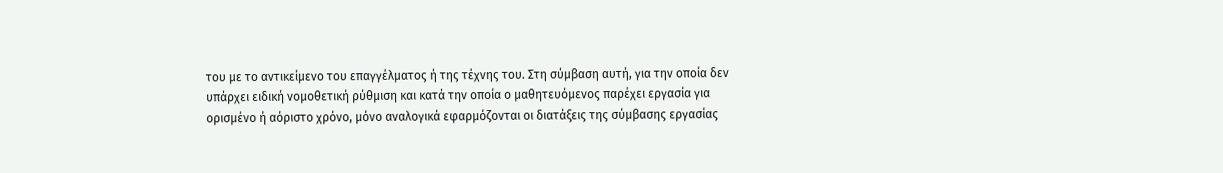του µε το αντικείμενο του επαγγέλματος ή της τέχνης του. Στη σύμβαση αυτή, για την οποία δεν υπάρχει ειδική νομοθετική ρύθμιση και κατά την οποία ο μαθητευόμενος παρέχει εργασία για ορισμένο ή αόριστο χρόνο, μόνο αναλογικά εφαρμόζονται οι διατάξεις της σύμβασης εργασίας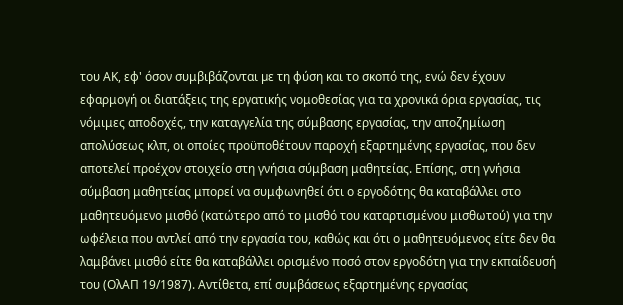του ΑΚ, εφ' όσον συμβιβάζονται µε τη φύση και το σκοπό της, ενώ δεν έχουν εφαρμογή οι διατάξεις της εργατικής νομοθεσίας για τα χρονικά όρια εργασίας, τις νόμιμες αποδοχές, την καταγγελία της σύμβασης εργασίας, την αποζημίωση απολύσεως κλπ, οι οποίες προϋποθέτουν παροχή εξαρτημένης εργασίας, που δεν αποτελεί προέχον στοιχείο στη γνήσια σύμβαση μαθητείας. Επίσης, στη γνήσια σύμβαση μαθητείας μπορεί να συμφωνηθεί ότι ο εργοδότης θα καταβάλλει στο μαθητευόμενο μισθό (κατώτερο από το μισθό του καταρτισμένου μισθωτού) για την ωφέλεια που αντλεί από την εργασία του, καθώς και ότι ο μαθητευόμενος είτε δεν θα λαμβάνει μισθό είτε θα καταβάλλει ορισμένο ποσό στον εργοδότη για την εκπαίδευσή του (ΟλΑΠ 19/1987). Αντίθετα, επί συμβάσεως εξαρτημένης εργασίας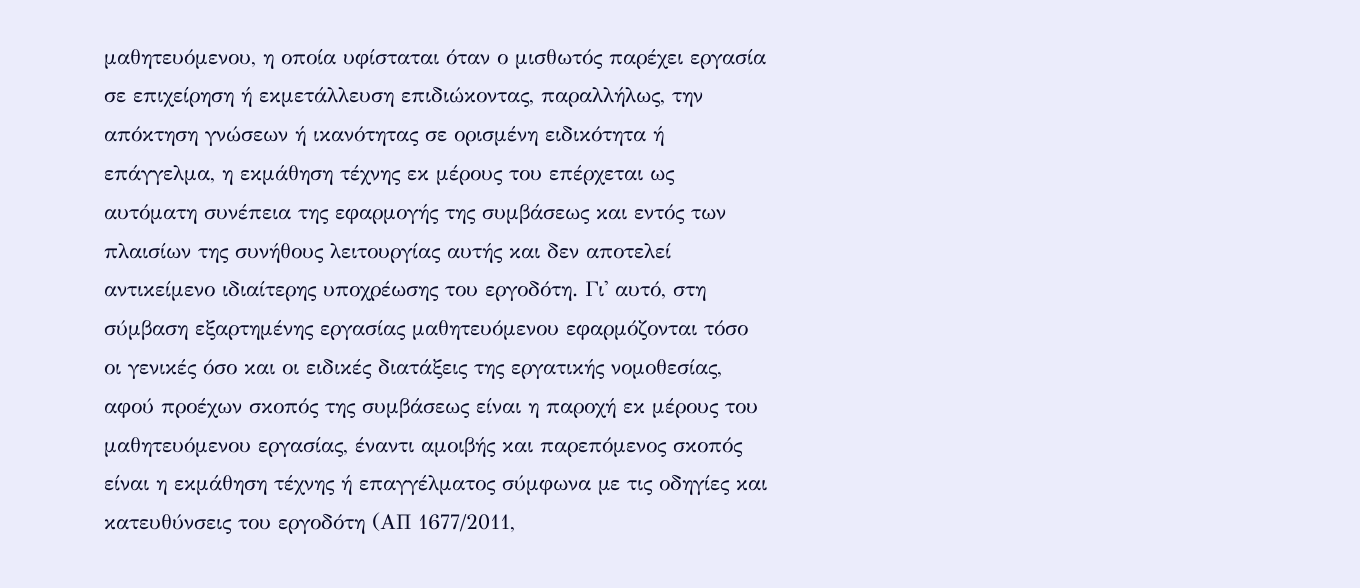μαθητευόμενου, η οποία υφίσταται όταν ο μισθωτός παρέχει εργασία σε επιχείρηση ή εκμετάλλευση επιδιώκοντας, παραλλήλως, την απόκτηση γνώσεων ή ικανότητας σε ορισμένη ειδικότητα ή επάγγελμα, η εκμάθηση τέχνης εκ μέρους του επέρχεται ως αυτόματη συνέπεια της εφαρμογής της συμβάσεως και εντός των πλαισίων της συνήθους λειτουργίας αυτής και δεν αποτελεί αντικείμενο ιδιαίτερης υποχρέωσης του εργοδότη. Γι' αυτό, στη σύμβαση εξαρτημένης εργασίας μαθητευόμενου εφαρμόζονται τόσο οι γενικές όσο και οι ειδικές διατάξεις της εργατικής νομοθεσίας, αφού προέχων σκοπός της συμβάσεως είναι η παροχή εκ μέρους του μαθητευόμενου εργασίας, έναντι αμοιβής και παρεπόμενος σκοπός είναι η εκμάθηση τέχνης ή επαγγέλματος σύμφωνα µε τις οδηγίες και κατευθύνσεις του εργοδότη (ΑΠ 1677/2011,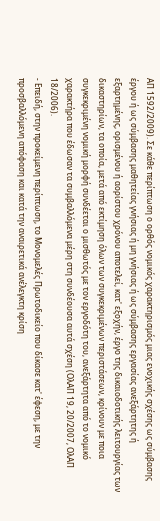ΑΠ 1592/2009). Σε κάθε περίπτωση ο ορθός νομικός χαρακτηρισμός μιας ενοχικής σχέσης ως σύμβασης έργου ή ως σύμβασης μαθητείας γνήσιας ή μη γνήσιας ή ως σύμβασης εργασίας ανεξάρτητης ή εξαρτημένης, ορισμένου ή αορίστου χρόνου αποτελεί, κατ' εξοχήν, έργο της δικαιοδοτικής λειτουργίας των δικαστηρίων, τα οποία, μετά από εκτίμηση όλων των συγκεκριμένων περιστάσεων, κρίνουν με ποια συγκεκριμένη νομική μορφή συνδέεται ο μισθωτός με τον εργοδότη του, ανεξάρτητα από το νομικό χαρακτήρα που έδωσαν τα συμβαλλόμενα μέρη στη συνδέουσα αυτά σχέση (ΟλΑΠ 19, 20/2007, ΟλΑΠ 18/2006).
- Επειδή, στην προκείμενη περίπτωση, το Μονομελές Πρωτοδικείο που δίκασε κατ' έφεση, με την προσβαλλόμενη απόφαση και κατά την αναιρετικά ανέλεγκτη κρίση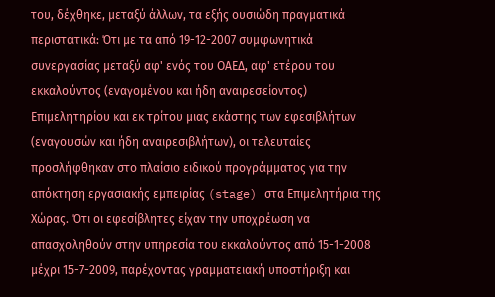του, δέχθηκε, μεταξύ άλλων, τα εξής ουσιώδη πραγματικά περιστατικά: Ότι με τα από 19-12-2007 συμφωνητικά συνεργασίας μεταξύ αφ' ενός του ΟΑΕΔ, αφ' ετέρου του εκκαλούντος (εναγομένου και ήδη αναιρεσείοντος) Επιμελητηρίου και εκ τρίτου μιας εκάστης των εφεσιβλήτων (εναγουσών και ήδη αναιρεσιβλήτων), οι τελευταίες προσλήφθηκαν στο πλαίσιο ειδικού προγράμματος για την απόκτηση εργασιακής εμπειρίας (stage) στα Επιμελητήρια της Χώρας. Ότι οι εφεσίβλητες είχαν την υποχρέωση να απασχοληθούν στην υπηρεσία του εκκαλούντος από 15-1-2008 μέχρι 15-7-2009, παρέχοντας γραμματειακή υποστήριξη και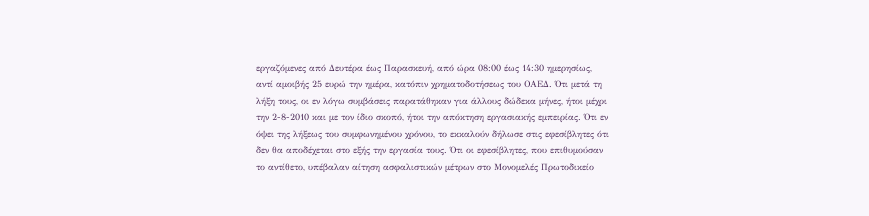εργαζόμενες από Δευτέρα έως Παρασκευή, από ώρα 08:00 έως 14:30 ημερησίως, αντί αμοιβής 25 ευρώ την ημέρα, κατόπιν χρηματοδοτήσεως του ΟΑΕΔ. Ότι μετά τη λήξη τους, οι εν λόγω συμβάσεις παρατάθηκαν για άλλους δώδεκα μήνες, ήτοι μέχρι την 2-8-2010 και με τον ίδιο σκοπό, ήτοι την απόκτηση εργασιακής εμπειρίας. Ότι εν όψει της λήξεως του συμφωνημένου χρόνου, το εκκαλούν δήλωσε στις εφεσίβλητες ότι δεν θα αποδέχεται στο εξής την εργασία τους. Ότι οι εφεσίβλητες, που επιθυμούσαν το αντίθετο, υπέβαλαν αίτηση ασφαλιστικών μέτρων στο Μονομελές Πρωτοδικείο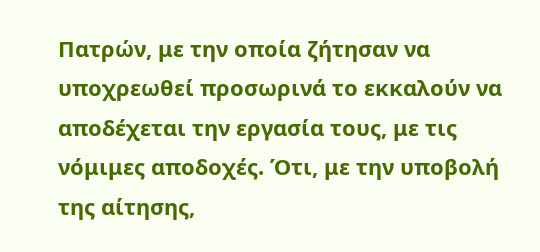Πατρών, με την οποία ζήτησαν να υποχρεωθεί προσωρινά το εκκαλούν να αποδέχεται την εργασία τους, με τις νόμιμες αποδοχές. Ότι, με την υποβολή της αίτησης,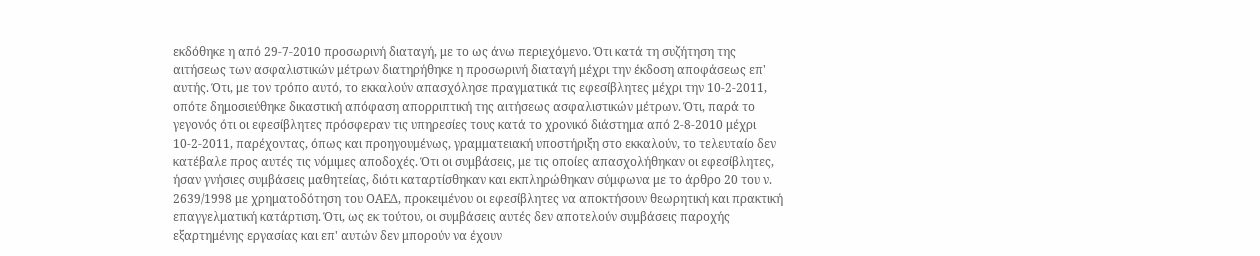εκδόθηκε η από 29-7-2010 προσωρινή διαταγή, με το ως άνω περιεχόμενο. Ότι κατά τη συζήτηση της αιτήσεως των ασφαλιστικών μέτρων διατηρήθηκε η προσωρινή διαταγή μέχρι την έκδοση αποφάσεως επ' αυτής. Ότι, με τον τρόπο αυτό, το εκκαλούν απασχόλησε πραγματικά τις εφεσίβλητες μέχρι την 10-2-2011, οπότε δημοσιεύθηκε δικαστική απόφαση απορριπτική της αιτήσεως ασφαλιστικών μέτρων. Ότι, παρά το γεγονός ότι οι εφεσίβλητες πρόσφεραν τις υπηρεσίες τους κατά το χρονικό διάστημα από 2-8-2010 μέχρι 10-2-2011, παρέχοντας, όπως και προηγουμένως, γραμματειακή υποστήριξη στο εκκαλούν, το τελευταίο δεν κατέβαλε προς αυτές τις νόμιμες αποδοχές. Ότι οι συμβάσεις, με τις οποίες απασχολήθηκαν οι εφεσίβλητες, ήσαν γνήσιες συμβάσεις μαθητείας, διότι καταρτίσθηκαν και εκπληρώθηκαν σύμφωνα με το άρθρο 20 του ν. 2639/1998 με χρηματοδότηση του ΟΑΕΔ, προκειμένου οι εφεσίβλητες να αποκτήσουν θεωρητική και πρακτική επαγγελματική κατάρτιση. Ότι, ως εκ τούτου, οι συμβάσεις αυτές δεν αποτελούν συμβάσεις παροχής εξαρτημένης εργασίας και επ' αυτών δεν μπορούν να έχουν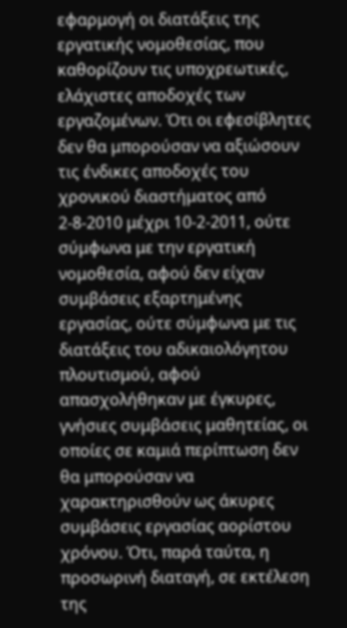εφαρμογή οι διατάξεις της εργατικής νομοθεσίας, που καθορίζουν τις υποχρεωτικές, ελάχιστες αποδοχές των εργαζομένων. Ότι οι εφεσίβλητες δεν θα μπορούσαν να αξιώσουν τις ένδικες αποδοχές του χρονικού διαστήματος από 2-8-2010 μέχρι 10-2-2011, ούτε σύμφωνα με την εργατική νομοθεσία, αφού δεν είχαν συμβάσεις εξαρτημένης εργασίας, ούτε σύμφωνα με τις διατάξεις του αδικαιολόγητου πλουτισμού, αφού απασχολήθηκαν με έγκυρες, γνήσιες συμβάσεις μαθητείας, οι οποίες σε καμιά περίπτωση δεν θα μπορούσαν να χαρακτηρισθούν ως άκυρες συμβάσεις εργασίας αορίστου χρόνου. Ότι, παρά ταύτα, η προσωρινή διαταγή, σε εκτέλεση της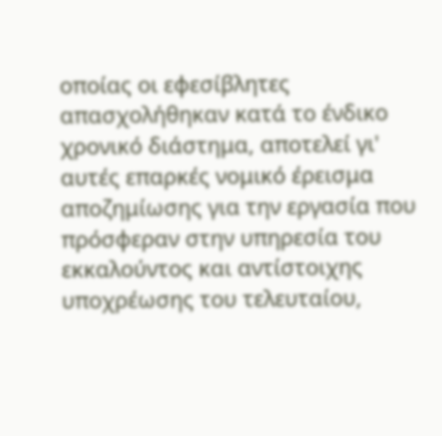οποίας οι εφεσίβλητες απασχολήθηκαν κατά το ένδικο χρονικό διάστημα, αποτελεί γι' αυτές επαρκές νομικό έρεισμα αποζημίωσης για την εργασία που πρόσφεραν στην υπηρεσία του εκκαλούντος και αντίστοιχης υποχρέωσης του τελευταίου,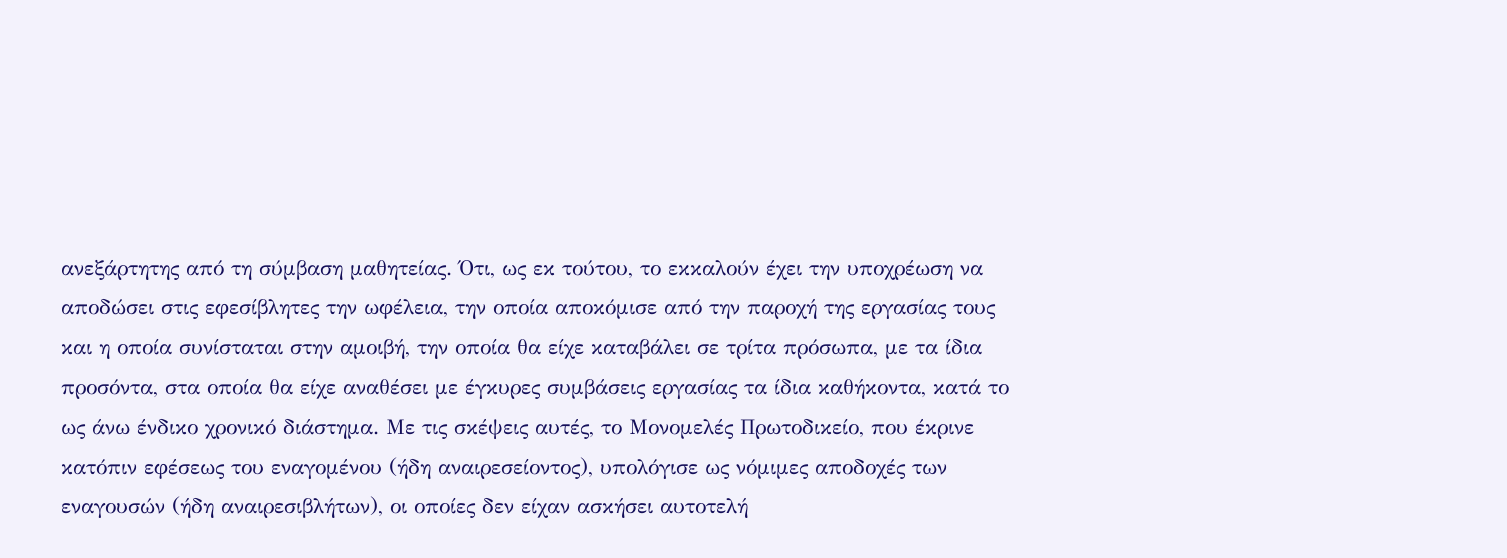ανεξάρτητης από τη σύμβαση μαθητείας. Ότι, ως εκ τούτου, το εκκαλούν έχει την υποχρέωση να αποδώσει στις εφεσίβλητες την ωφέλεια, την οποία αποκόμισε από την παροχή της εργασίας τους και η οποία συνίσταται στην αμοιβή, την οποία θα είχε καταβάλει σε τρίτα πρόσωπα, με τα ίδια προσόντα, στα οποία θα είχε αναθέσει με έγκυρες συμβάσεις εργασίας τα ίδια καθήκοντα, κατά το ως άνω ένδικο χρονικό διάστημα. Με τις σκέψεις αυτές, το Μονομελές Πρωτοδικείο, που έκρινε κατόπιν εφέσεως του εναγομένου (ήδη αναιρεσείοντος), υπολόγισε ως νόμιμες αποδοχές των εναγουσών (ήδη αναιρεσιβλήτων), οι οποίες δεν είχαν ασκήσει αυτοτελή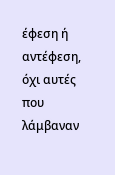έφεση ή αντέφεση, όχι αυτές που λάμβαναν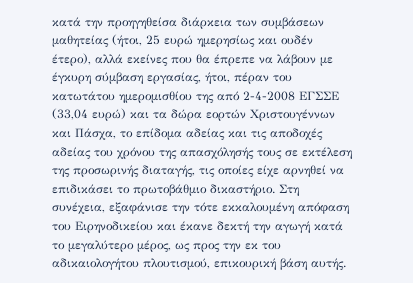κατά την προηγηθείσα διάρκεια των συμβάσεων μαθητείας (ήτοι, 25 ευρώ ημερησίως και ουδέν έτερο), αλλά εκείνες που θα έπρεπε να λάβουν με έγκυρη σύμβαση εργασίας, ήτοι, πέραν του κατωτάτου ημερομισθίου της από 2-4-2008 ΕΓΣΣΕ (33,04 ευρώ) και τα δώρα εορτών Χριστουγέννων και Πάσχα, το επίδομα αδείας και τις αποδοχές αδείας του χρόνου της απασχόλησής τους σε εκτέλεση της προσωρινής διαταγής, τις οποίες είχε αρνηθεί να επιδικάσει το πρωτοβάθμιο δικαστήριο. Στη συνέχεια, εξαφάνισε την τότε εκκαλουμένη απόφαση του Ειρηνοδικείου και έκανε δεκτή την αγωγή κατά το μεγαλύτερο μέρος, ως προς την εκ του αδικαιολογήτου πλουτισμού, επικουρική βάση αυτής.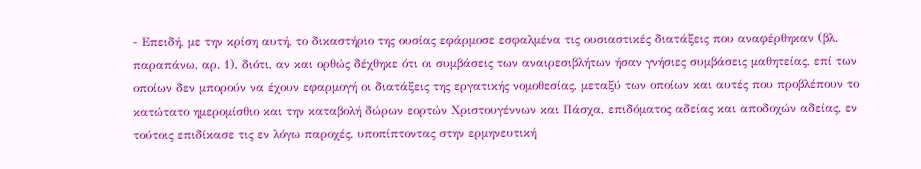- Επειδή, με την κρίση αυτή, το δικαστήριο της ουσίας εφάρμοσε εσφαλμένα τις ουσιαστικές διατάξεις που αναφέρθηκαν (βλ. παραπάνω, αρ. 1), διότι, αν και ορθώς δέχθηκε ότι οι συμβάσεις των αναιρεσιβλήτων ήσαν γνήσιες συμβάσεις μαθητείας, επί των οποίων δεν μπορούν να έχουν εφαρμογή οι διατάξεις της εργατικής νομοθεσίας, μεταξύ των οποίων και αυτές που προβλέπουν το κατώτατο ημερομίσθιο και την καταβολή δώρων εορτών Χριστουγέννων και Πάσχα, επιδόματος αδείας και αποδοχών αδείας, εν τούτοις επιδίκασε τις εν λόγω παροχές, υποπίπτοντας στην ερμηνευτική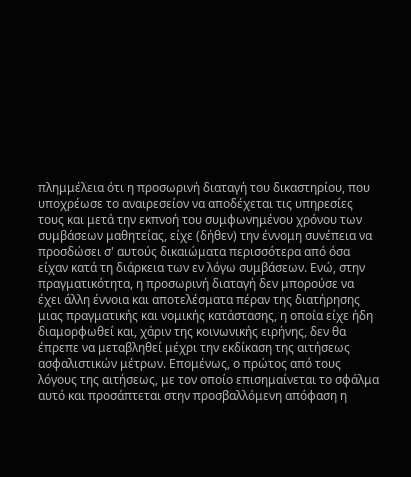πλημμέλεια ότι η προσωρινή διαταγή του δικαστηρίου, που υποχρέωσε το αναιρεσείον να αποδέχεται τις υπηρεσίες τους και μετά την εκπνοή του συμφωνημένου χρόνου των συμβάσεων μαθητείας, είχε (δήθεν) την έννομη συνέπεια να προσδώσει σ' αυτούς δικαιώματα περισσότερα από όσα είχαν κατά τη διάρκεια των εν λόγω συμβάσεων. Ενώ, στην πραγματικότητα, η προσωρινή διαταγή δεν μπορούσε να έχει άλλη έννοια και αποτελέσματα πέραν της διατήρησης μιας πραγματικής και νομικής κατάστασης, η οποία είχε ήδη διαμορφωθεί και, χάριν της κοινωνικής ειρήνης, δεν θα έπρεπε να μεταβληθεί μέχρι την εκδίκαση της αιτήσεως ασφαλιστικών μέτρων. Επομένως, ο πρώτος από τους λόγους της αιτήσεως, με τον οποίο επισημαίνεται το σφάλμα αυτό και προσάπτεται στην προσβαλλόμενη απόφαση η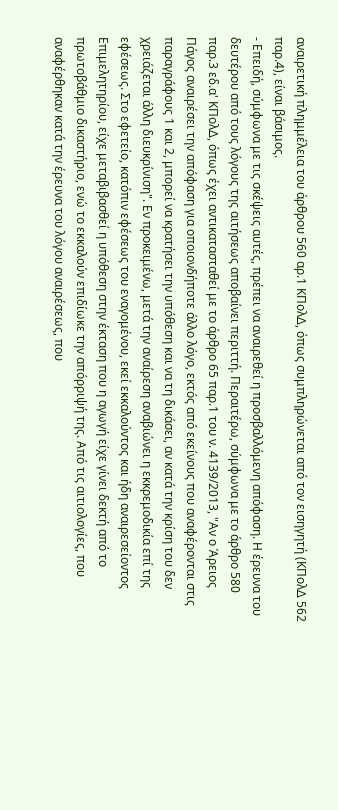αναιρετική πλημμέλεια του άρθρου 560 αρ.1 ΚΠολΔ, όπως συμπληρώνεται από τον εισηγητή (ΚΠολΔ 562 παρ.4), είναι βάσιμος.
- Επειδή, σύμφωνα με τις σκέψεις αυτές, πρέπει να αναιρεθεί η προσβαλλόμενη απόφαση. Η έρευνα του δευτέρου από τους λόγους της αιτήσεως αποβαίνει περιττή. Περαιτέρω, σύμφωνα με το άρθρο 580 παρ.3 εδ.α' ΚΠολΔ, όπως έχει αντικατασταθεί με το άρθρο 65 παρ.1 του ν. 4139/2013, "Αν ο Άρειος Πάγος αναιρέσει την απόφαση για οποιονδήποτε άλλο λόγο, εκτός από εκείνους που αναφέρονται στις παραγράφους 1 και 2, μπορεί να κρατήσει την υπόθεση και να τη δικάσει, αν κατά την κρίση του δεν χρειάζεται άλλη διευκρίνιση". Εν προκειμένω, μετά την αναίρεση αναβιώνει η εκκρεμοδικία επί της εφέσεως. Στο εφετείο, κατόπιν εφέσεως του εναγομένου, εκεί εκκαλούντος και ήδη αναιρεσείοντος Επιμελητηρίου, είχε μεταβιβασθεί η υπόθεση στην έκταση που η αγωγή είχε γίνει δεκτή από το πρωτοβάθμιο δικαστήριο, ενώ το εκκαλούν επιδίωκε την απόρριψή της. Από τις αιτιολογίες, που αναφέρθηκαν κατά την έρευνα του λόγου αναιρέσεως, που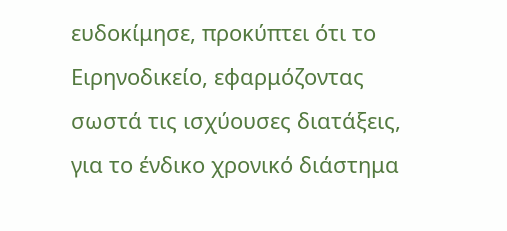ευδοκίμησε, προκύπτει ότι το Ειρηνοδικείο, εφαρμόζοντας σωστά τις ισχύουσες διατάξεις, για το ένδικο χρονικό διάστημα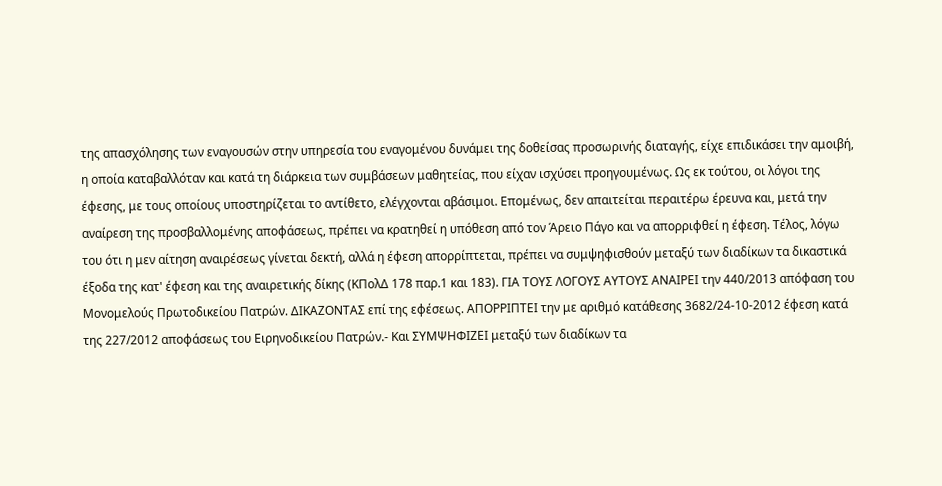της απασχόλησης των εναγουσών στην υπηρεσία του εναγομένου δυνάμει της δοθείσας προσωρινής διαταγής, είχε επιδικάσει την αμοιβή, η οποία καταβαλλόταν και κατά τη διάρκεια των συμβάσεων μαθητείας, που είχαν ισχύσει προηγουμένως. Ως εκ τούτου, οι λόγοι της έφεσης, με τους οποίους υποστηρίζεται το αντίθετο, ελέγχονται αβάσιμοι. Επομένως, δεν απαιτείται περαιτέρω έρευνα και, μετά την αναίρεση της προσβαλλομένης αποφάσεως, πρέπει να κρατηθεί η υπόθεση από τον Άρειο Πάγο και να απορριφθεί η έφεση. Τέλος, λόγω του ότι η μεν αίτηση αναιρέσεως γίνεται δεκτή, αλλά η έφεση απορρίπτεται, πρέπει να συμψηφισθούν μεταξύ των διαδίκων τα δικαστικά έξοδα της κατ' έφεση και της αναιρετικής δίκης (ΚΠολΔ 178 παρ.1 και 183). ΓΙΑ ΤΟΥΣ ΛΟΓΟΥΣ ΑΥΤΟΥΣ ΑΝΑΙΡΕΙ την 440/2013 απόφαση του Μονομελούς Πρωτοδικείου Πατρών. ΔΙΚΑΖΟΝΤΑΣ επί της εφέσεως. ΑΠΟΡΡΙΠΤΕΙ την με αριθμό κατάθεσης 3682/24-10-2012 έφεση κατά της 227/2012 αποφάσεως του Ειρηνοδικείου Πατρών.- Και ΣΥΜΨΗΦΙΖΕΙ μεταξύ των διαδίκων τα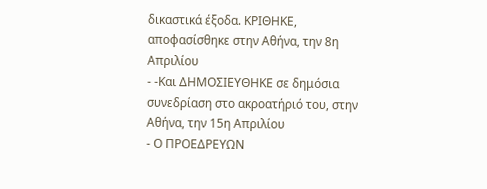δικαστικά έξοδα. ΚΡΙΘΗΚΕ, αποφασίσθηκε στην Αθήνα, την 8η Απριλίου
- -Και ΔΗΜΟΣΙΕΥΘΗΚΕ σε δημόσια συνεδρίαση στο ακροατήριό του, στην Αθήνα, την 15η Απριλίου
- Ο ΠΡΟΕΔΡΕΥΩΝ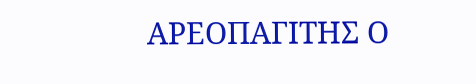ΑΡΕΟΠΑΓΙΤΗΣ Ο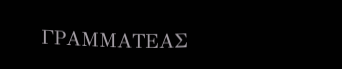ΓΡΑΜΜΑΤΕΑΣ